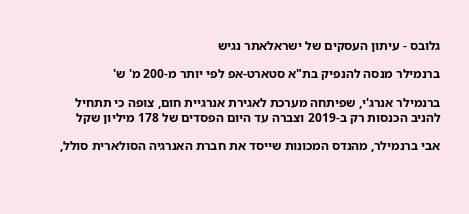גלובס - עיתון העסקים של ישראלאתר נגיש

ברנמילר מנסה להנפיק בת"א סטארט-אפ לפי יותר מ-200 מ' ש'

ברנמילר אנרג'י, שפיתחה מערכת לאגירת אנרגיית חום, צופה כי תתחיל להניב הכנסות רק ב-2019 וצברה עד היום הפסדים של 178 מיליון שקל

אבי ברנמילר, מהנדס המכונות שייסד את חברת האנרגיה הסולארית סולל,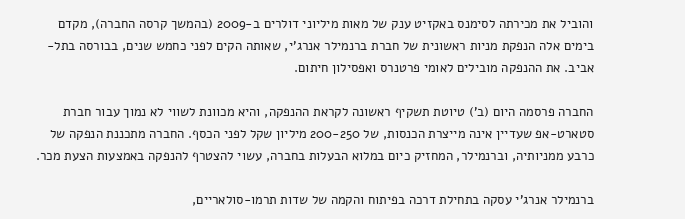והוביל את מכירתה לסימנס באקזיט ענק של מאות מיליוני דולרים ב-2009 (בהמשך קרסה החברה), מקדם בימים אלה הנפקת מניות ראשונית של חברת ברנמילר אנרג'י, שאותה הקים לפני כחמש שנים, בבורסה בתל-אביב. את ההנפקה מובילים לאומי פרטנרס ואפסילון חיתום.

החברה פרסמה היום (ב') טיוטת תשקיף ראשונה לקראת ההנפקה, והיא מכוונת לשווי לא נמוך עבור חברת סטארט-אפ שעדיין אינה מייצרת הכנסות, של 200-250 מיליון שקל לפני הכסף. החברה מתכננת הנפקה של כרבע ממניותיה, וברנמילר, המחזיק כיום במלוא הבעלות בחברה, עשוי להצטרף להנפקה באמצעות הצעת מכר.

ברנמילר אנרג'י עסקה בתחילת דרכה בפיתוח והקמה של שדות תרמו-סולאריים,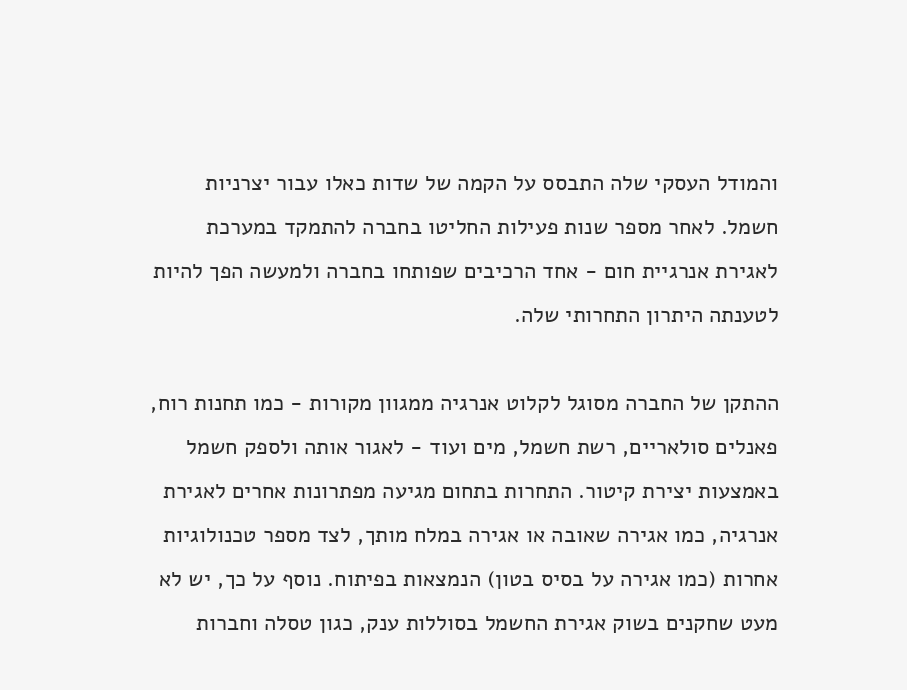והמודל העסקי שלה התבסס על הקמה של שדות כאלו עבור יצרניות חשמל. לאחר מספר שנות פעילות החליטו בחברה להתמקד במערכת לאגירת אנרגיית חום - אחד הרכיבים שפותחו בחברה ולמעשה הפך להיות לטענתה היתרון התחרותי שלה.

ההתקן של החברה מסוגל לקלוט אנרגיה ממגוון מקורות - כמו תחנות רוח, פאנלים סולאריים, רשת חשמל, מים ועוד - לאגור אותה ולספק חשמל באמצעות יצירת קיטור. התחרות בתחום מגיעה מפתרונות אחרים לאגירת אנרגיה, כמו אגירה שאובה או אגירה במלח מותך, לצד מספר טכנולוגיות אחרות (כמו אגירה על בסיס בטון) הנמצאות בפיתוח. נוסף על כך, יש לא מעט שחקנים בשוק אגירת החשמל בסוללות ענק, כגון טסלה וחברות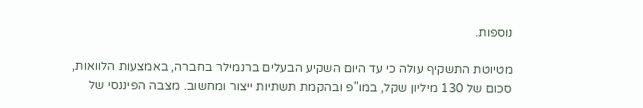נוספות.

מטיוטת התשקיף עולה כי עד היום השקיע הבעלים ברנמילר בחברה, באמצעות הלוואות, סכום של 130 מיליון שקל, במו"פ ובהקמת תשתיות ייצור ומחשוב. מצבה הפיננסי של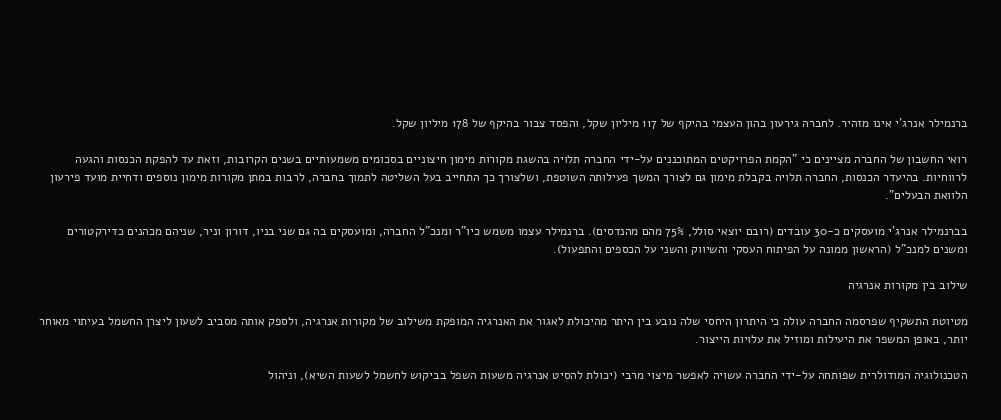ברנמילר אנרג'י אינו מזהיר. לחברה גירעון בהון העצמי בהיקף של 117 מיליון שקל, והפסד צבור בהיקף של 178 מיליון שקל.

רואי החשבון של החברה מציינים כי "הקמת הפרויקטים המתוכננים על-ידי החברה תלויה בהשגת מקורות מימון חיצוניים בסכומים משמעותיים בשנים הקרובות, וזאת עד להפקת הכנסות והגעה לרווחיות. בהיעדר הכנסות, החברה תלויה בקבלת מימון גם לצורך המשך פעילותה השוטפת, ושלצורך כך התחייב בעל השליטה לתמוך בחברה, לרבות במתן מקורות מימון נוספים ודחיית מועד פירעון הלוואת הבעלים".

בברנמילר אנרג'י מועסקים כ-30 עובדים (רובם יוצאי סולל, 75% מהם מהנדסים). ברנמילר עצמו משמש כיו"ר ומנכ"ל החברה, ומועסקים בה גם שני בניו, דורון וניר, שניהם מכהנים כדירקטורים ומשנים למנכ"ל (הראשון ממונה על הפיתוח העסקי והשיווק והשני על הכספים והתפעול).

שילוב בין מקורות אנרגיה

מטיוטת התשקיף שפרסמה החברה עולה כי היתרון היחסי שלה נובע בין היתר מהיכולת לאגור את האנרגיה המופקת משילוב של מקורות אנרגיה, ולספק אותה מסביב לשעון ליצרן החשמל בעיתוי מאוחר יותר, באופן המשפר את היעילות ומוזיל את עלויות הייצור.

הטכנולוגיה המודולרית שפותחה על-ידי החברה עשויה לאפשר מיצוי מרבי (יכולת להסיט אנרגיה משעות השפל בביקוש לחשמל לשעות השיא), וניהול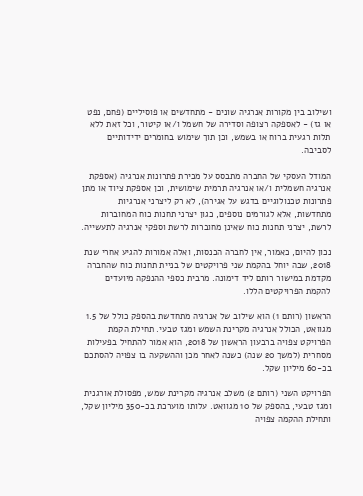ושילוב בין מקורות אנרגיה שונים - מתחדשים או פוסיליים (פחם, נפט או גז) - לאספקה רצופה וסדירה של חשמל ו/או קיטור, וכל זאת ללא תלות רגעית ברוח או בשמש, וכן תוך שימוש בחומרים ידידותיים לסביבה.

המודל העסקי של החברה מתבסס על מכירת פתרונות אנרגיה (אספקת אנרגיה חשמלית ו/או אנרגיה תרמית שימושית, וכן אספקת ציוד או מתן פתרונות טכנולוגיים בדגש על אגירה), לא רק ליצרני אנרגיות מתחדשות, אלא לגורמים נוספים, כגון יצרני תחנות כוח המחוברות לרשת, יצרני תחנות כוח שאינן מחוברות לרשת וספקי אנרגיה לתעשייה.

נכון להיום, כאמור, אין לחברה הכנסות, ואלה אמורות להגיע אחרי שנת 2018, שבה יוחל בהקמת שני פרויקטים של בניית תחנות כוח שהחברה מקדמת במישור רותם ליד דימונה. מרבית כספי ההנפקה מיועדים להקמת הפרויקטים הללו.

הראשון (רותם 1) הוא שילוב של אנרגיה מתחדשת בהספק כולל של 1.5 מגוואט, הכולל אנרגיה מקרינת השמש ומגז טבעי. תחילת הקמת הפרויקט צפויה ברבעון הראשון של 2018, הוא אמור להתחיל בפעילות מסחרית (למשך 20 שנה) כשנה לאחר מכן וההשקעה בו צפויה להסתכם בכ-60 מיליון שקל.

הפרויקט השני (רותם 2) משלב אנרגיה מקרינת שמש, מפסולת אורגנית ומגז טבעי, בהספק של 10 מגוואט. עלותו מוערכת בכ-350 מיליון שקל, ותחילת ההקמה צפויה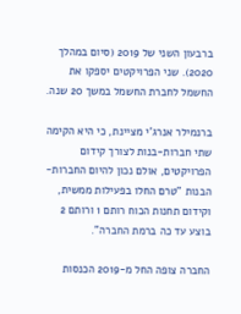ברבעון השני של 2019 (סיום במהלך 2020). שני הפרויקטים יספקו את החשמל לחברת החשמל במשך 20 שנה.

ברנמילר אנרג'י מציינת, כי היא הקימה שתי חברות-בנות לצורך קידום הפרויקטים, אולם נכון להיום החברות-הבנות "טרם החלו בפעילות ממשית, וקידום תחנות הכוח רותם 1 ורותם 2 בוצע עד כה ברמת החברה".

החברה צופה החל מ-2019 הכנסות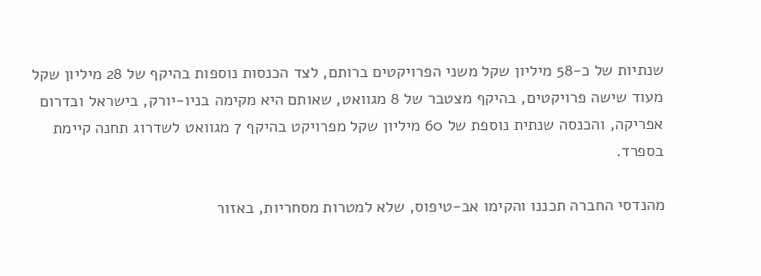שנתיות של כ-58 מיליון שקל משני הפרויקטים ברותם, לצד הכנסות נוספות בהיקף של 28 מיליון שקל מעוד שישה פרויקטים, בהיקף מצטבר של 8 מגוואט, שאותם היא מקימה בניו-יורק, בישראל ובדרום אפריקה, והכנסה שנתית נוספת של 60 מיליון שקל מפרויקט בהיקף 7 מגוואט לשדרוג תחנה קיימת בספרד.

מהנדסי החברה תכננו והקימו אב-טיפוס, שלא למטרות מסחריות, באזור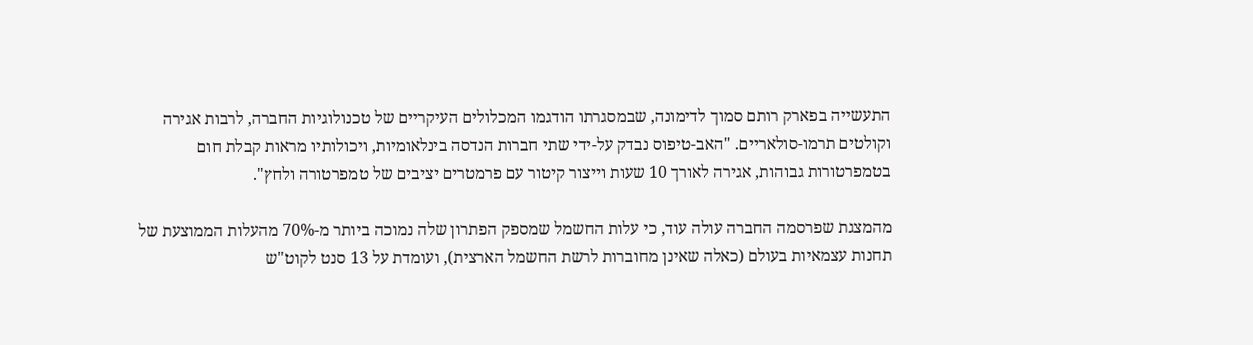התעשייה בפארק רותם סמוך לדימונה, שבמסגרתו הודגמו המכלולים העיקריים של טכנולוגיות החברה, לרבות אגירה וקולטים תרמו-סולאריים. "האב-טיפוס נבדק על-ידי שתי חברות הנדסה בינלאומיות, ויכולותיו מראות קבלת חום בטמפרטורות גבוהות, אגירה לאורך 10 שעות וייצור קיטור עם פרמטרים יציבים של טמפרטורה ולחץ".

מהמצגת שפרסמה החברה עולה עוד, כי עלות החשמל שמספק הפתרון שלה נמוכה ביותר מ-70% מהעלות הממוצעת של תחנות עצמאיות בעולם (כאלה שאינן מחוברות לרשת החשמל הארצית), ועומדת על 13 סנט לקוט"ש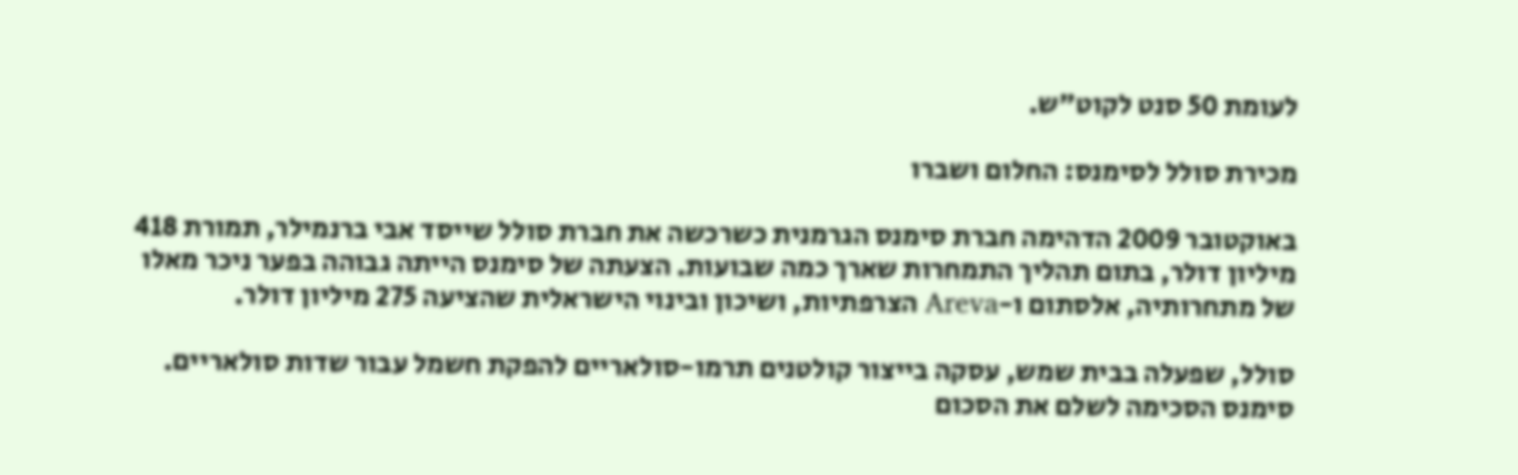לעומת 50 סנט לקוט"ש.

מכירת סולל לסימנס: החלום ושברו

באוקטובר 2009 הדהימה חברת סימנס הגרמנית כשרכשה את חברת סולל שייסד אבי ברנמילר, תמורת 418 מיליון דולר, בתום תהליך התמחרות שארך כמה שבועות. הצעתה של סימנס הייתה גבוהה בפער ניכר מאלו של מתחרותיה, אלסתום ו-Areva הצרפתיות, ושיכון ובינוי הישראלית שהציעה 275 מיליון דולר.

סולל, שפעלה בבית שמש, עסקה בייצור קולטנים תרמו-סולאריים להפקת חשמל עבור שדות סולאריים. סימנס הסכימה לשלם את הסכום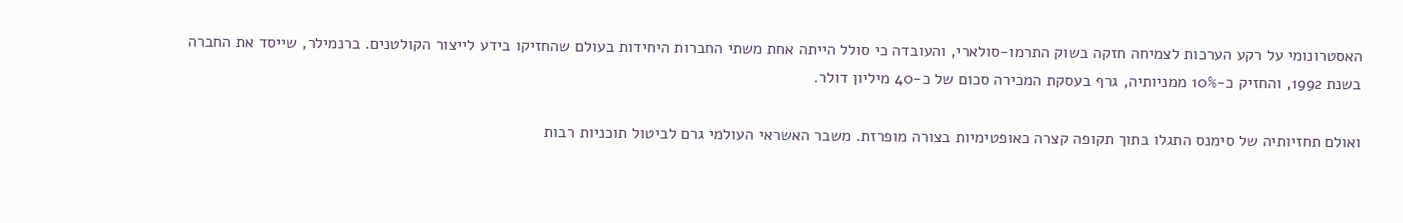האסטרונומי על רקע הערכות לצמיחה חזקה בשוק התרמו-סולארי, והעובדה כי סולל הייתה אחת משתי החברות היחידות בעולם שהחזיקו בידע לייצור הקולטנים. ברנמילר, שייסד את החברה בשנת 1992, והחזיק כ-10% ממניותיה, גרף בעסקת המכירה סכום של כ-40 מיליון דולר.

ואולם תחזיותיה של סימנס התגלו בתוך תקופה קצרה כאופטימיות בצורה מופרזת. משבר האשראי העולמי גרם לביטול תוכניות רבות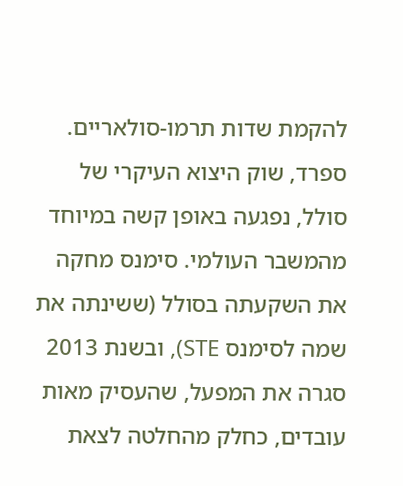להקמת שדות תרמו-סולאריים. ספרד, שוק היצוא העיקרי של סולל, נפגעה באופן קשה במיוחד מהמשבר העולמי. סימנס מחקה את השקעתה בסולל (ששינתה את שמה לסימנס STE), ובשנת 2013 סגרה את המפעל, שהעסיק מאות עובדים, כחלק מהחלטה לצאת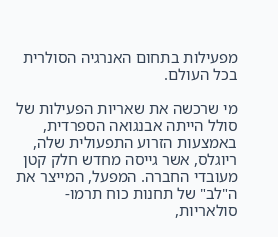מפעילות בתחום האנרגיה הסולרית בכל העולם.

מי שרכשה את שאריות הפעילות של סולל הייתה אבנגואה הספרדית, באמצעות הזרוע התפעולית שלה, ריוגלס, אשר גייסה מחדש חלק קטן מעובדי החברה. המפעל, המייצר את ה"לב" של תחנות כוח תרמו-סולאריות,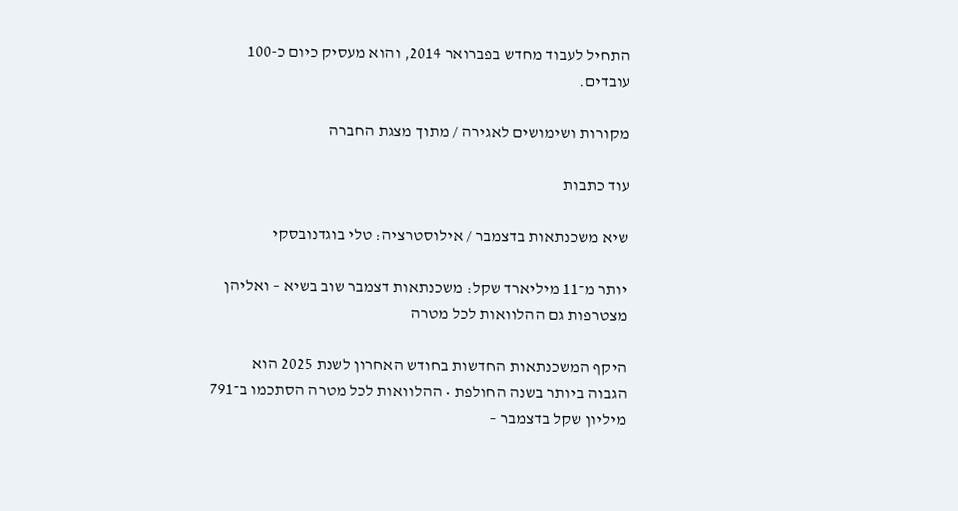התחיל לעבוד מחדש בפברואר 2014, והוא מעסיק כיום כ-100 עובדים.

מקורות ושימושים לאגירה / מתוך מצגת החברה

עוד כתבות

שיא משכנתאות בדצמבר / אילוסטרציה: טלי בוגדנובסקי

יותר מ־11 מיליארד שקל: משכנתאות דצמבר שוב בשיא – ואליהן מצטרפות גם ההלוואות לכל מטרה

היקף המשכנתאות החדשות בחודש האחרון לשנת 2025 הוא הגבוה ביותר בשנה החולפת • ההלוואות לכל מטרה הסתכמו ב־791 מיליון שקל בדצמבר –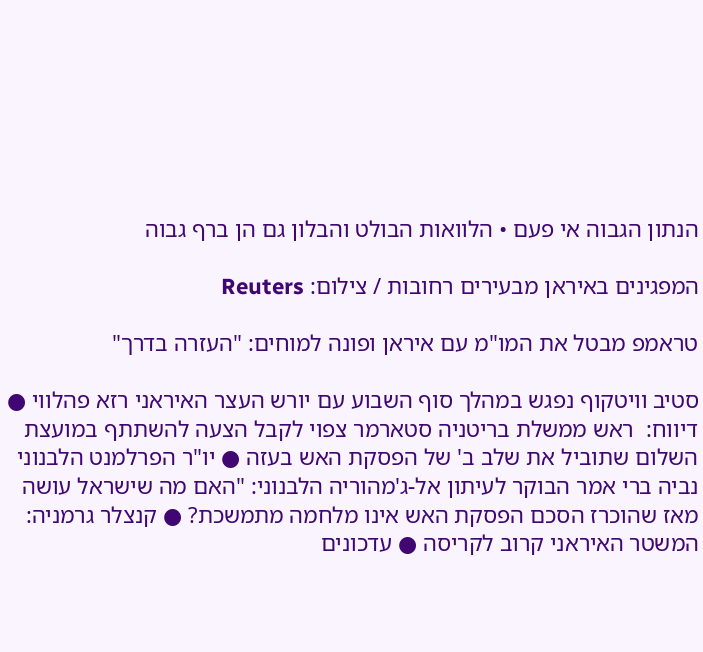הנתון הגבוה אי פעם • הלוואות הבולט והבלון גם הן ברף גבוה

המפגינים באיראן מבעירים רחובות / צילום: Reuters

טראמפ מבטל את המו"מ עם איראן ופונה למוחים: "העזרה בדרך"

סטיב וויטקוף נפגש במהלך סוף השבוע עם יורש העצר האיראני רזא פהלווי ● דיווח:  ראש ממשלת בריטניה סטארמר צפוי לקבל הצעה להשתתף במועצת השלום שתוביל את שלב ב' של הפסקת האש בעזה ● יו"ר הפרלמנט הלבנוני נביה ברי אמר הבוקר לעיתון אל-ג'מהוריה הלבנוני: "האם מה שישראל עושה מאז שהוכרז הסכם הפסקת האש אינו מלחמה מתמשכת? ● קנצלר גרמניה: המשטר האיראני קרוב לקריסה ● עדכונים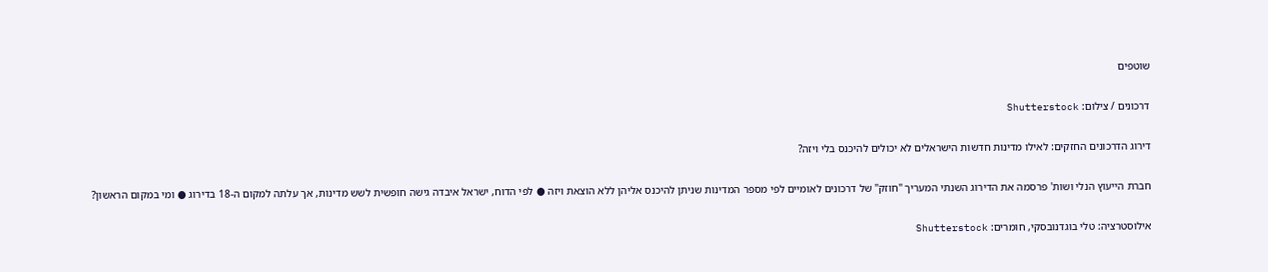שוטפים

דרכונים / צילום: Shutterstock

דירוג הדרכונים החזקים: לאילו מדינות חדשות הישראלים לא יכולים להיכנס בלי ויזה?

חברת הייעוץ הנלי ושות' פרסמה את הדירוג השנתי המעריך "חוזק" של דרכונים לאומיים לפי מספר המדינות שניתן להיכנס אליהן ללא הוצאת ויזה ● לפי הדוח, ישראל איבדה גישה חופשית לשש מדינות, אך עלתה למקום ה-18 בדירוג ● ומי במקום הראשון?

אילוסטרציה: טלי בוגדנובסקי, חומרים: Shutterstock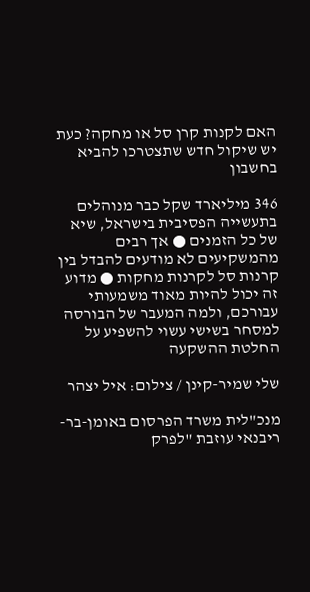האם לקנות קרן סל או מחקה? כעת יש שיקול חדש שתצטרכו להביא בחשבון

346 מיליארד שקל כבר מנוהלים בתעשייה הפסיבית בישראל, שיא של כל הזמנים ● אך רבים מהמשקיעים לא מודעים להבדל בין קרנות סל לקרנות מחקות ● מדוע זה יכול להיות מאוד משמעותי עבורכם, ולמה המעבר של הבורסה למסחר בשישי עשוי להשפיע על החלטת ההשקעה

שלי שמיר-קינן / צילום: איל יצהר

מנכ"לית משרד הפרסום באומן-בר-ריבנאי עוזבת "לפרק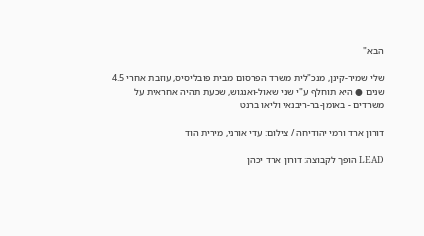הבא"

שלי שמיר-קינן, מנכ"לית משרד הפרסום מבית פובליסיס, עוזבת אחרי 4.5 שנים ● היא תוחלף ע"י שני שאול-ואנגוש, שכעת תהיה אחראית על משרדים - באומן-בר-ריבנאי וליאו ברנט

דורון ארד ורמי יהודיחה / צילום: עדי אורני, מירית הוד

LEAD הופך לקבוצה: דורון ארד יכהן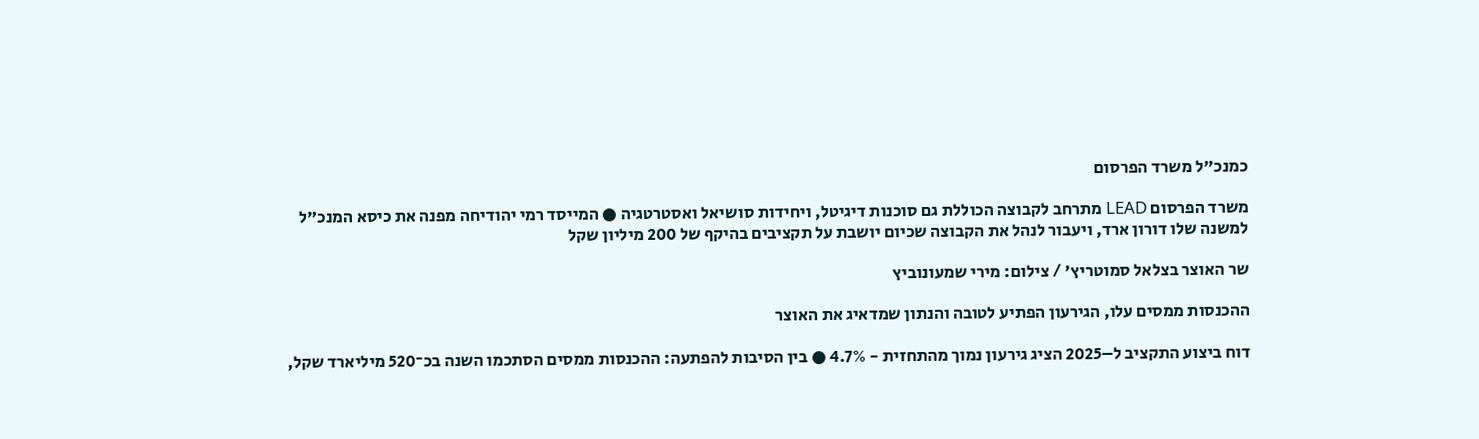כמנכ"ל משרד הפרסום

משרד הפרסום LEAD מתרחב לקבוצה הכוללת גם סוכנות דיגיטל, ויחידות סושיאל ואסטרטגיה ● המייסד רמי יהודיחה מפנה את כיסא המנכ"ל למשנה שלו דורון ארד, ויעבור לנהל את הקבוצה שכיום יושבת על תקציבים בהיקף של 200 מיליון שקל

שר האוצר בצלאל סמוטריץ' / צילום: מירי שמעונוביץ

ההכנסות ממסים עלו, הגירעון הפתיע לטובה והנתון שמדאיג את האוצר

דוח ביצוע התקציב ל–2025 הציג גירעון נמוך מהתחזית - 4.7% ● בין הסיבות להפתעה: ההכנסות ממסים הסתכמו השנה בכ־520 מיליארד שקל,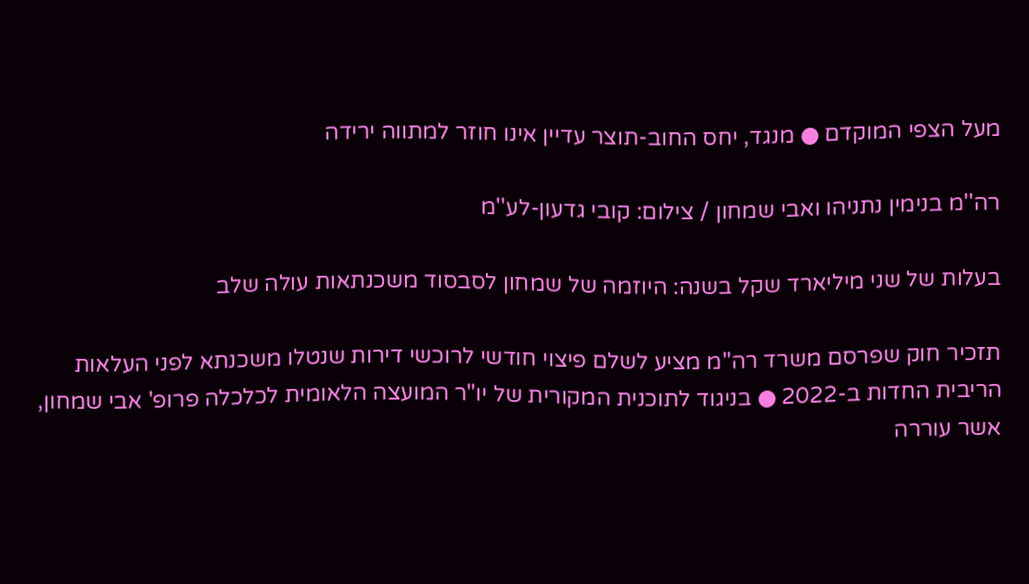מעל הצפי המוקדם ● מנגד, יחס החוב-תוצר עדיין אינו חוזר למתווה ירידה

רה''מ בנימין נתניהו ואבי שמחון / צילום: קובי גדעון-לע''מ

בעלות של שני מיליארד שקל בשנה: היוזמה של שמחון לסבסוד משכנתאות עולה שלב

תזכיר חוק שפרסם משרד רה"מ מציע לשלם פיצוי חודשי לרוכשי דירות שנטלו משכנתא לפני העלאות הריבית החדות ב-2022 ● בניגוד לתוכנית המקורית של יו"ר המועצה הלאומית לכלכלה פרופ' אבי שמחון, אשר עוררה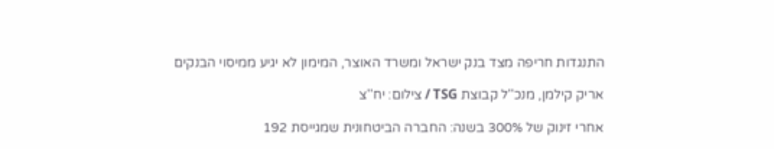התנגדות חריפה מצד בנק ישראל ומשרד האוצר, המימון לא יגיע ממיסוי הבנקים

אריק קילמן, מנכ''ל קבוצת TSG / צילום: יח''צ

אחרי זינוק של 300% בשנה: החברה הביטחונית שמגייסת 192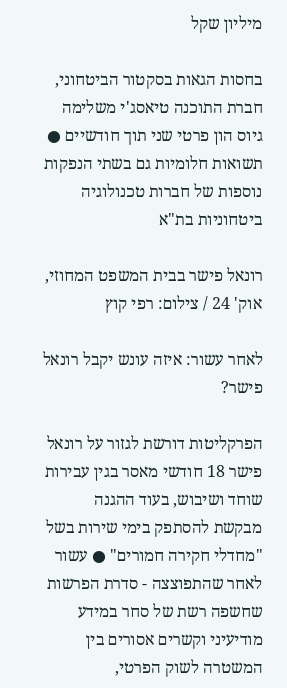מיליון שקל

בחסות הגאות בסקטור הביטחוני, חברת התוכנה טיאסג'י משלימה גיוס הון פרטי שני תוך חודשיים ● תשואות חלומיות גם בשתי הנפקות נוספות של חברות טכנולוגיה ביטחוניות בת"א

רונאל פישר בבית המשפט המחוזי, אוק' 24 / צילום: רפי קוץ

לאחר עשור: איזה עונש יקבל רונאל פישר?

הפרקליטות דורשת לגזור על רונאל פישר 18 חודשי מאסר בגין עבירות שוחד ושיבוש, בעוד ההגנה מבקשת להסתפק בימי שירות בשל "מחדלי חקירה חמורים" ● עשור לאחר שהתפוצצה - סדרת הפרשות שחשפה רשת של סחר במידע מודיעיני וקשרים אסורים בין המשטרה לשוק הפרטי,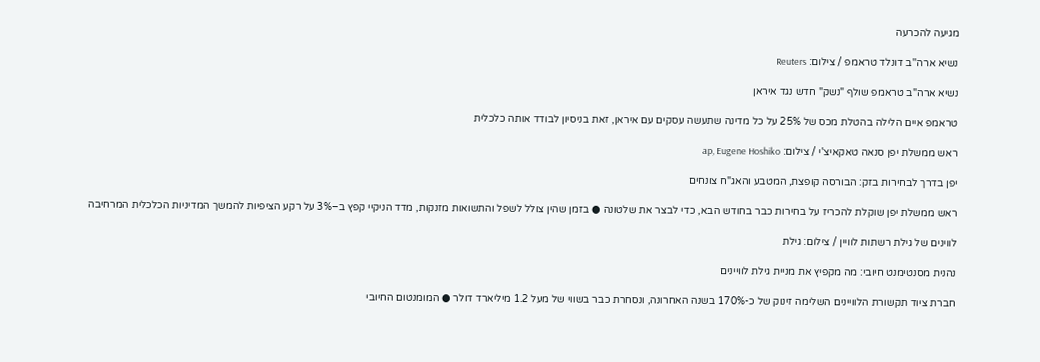מגיעה להכרעה

נשיא ארה''ב דונלד טראמפ / צילום: Reuters

נשיא ארה"ב טראמפ שולף "נשק" חדש נגד איראן

טראמפ איים הלילה בהטלת מכס של 25% על כל מדינה שתעשה עסקים עם איראן, זאת בניסיון לבודד אותה כלכלית

ראש ממשלת יפן סנאה טאקאיצ'י / צילום: ap, Eugene Hoshiko

יפן בדרך לבחירות בזק: הבורסה קופצת, המטבע והאג"ח צונחים

ראש ממשלת יפן שוקלת להכריז על בחירות כבר בחודש הבא, כדי לבצר את שלטונה ● בזמן שהין צולל לשפל והתשואות מזנקות, מדד הניקיי קפץ ב–3% על רקע הציפיות להמשך המדיניות הכלכלית המרחיבה

לווינים של גילת רשתות לוויין / צילום: גילת

נהנית מסנטימנט חיובי: מה מקפיץ את מניית גילת לוויינים

חברת ציוד תקשורת הלוויינים השלימה זינוק של כ-170% בשנה האחרונה, ונסחרת כבר בשווי של מעל 1.2 מיליארד דולר ● המומנטום החיובי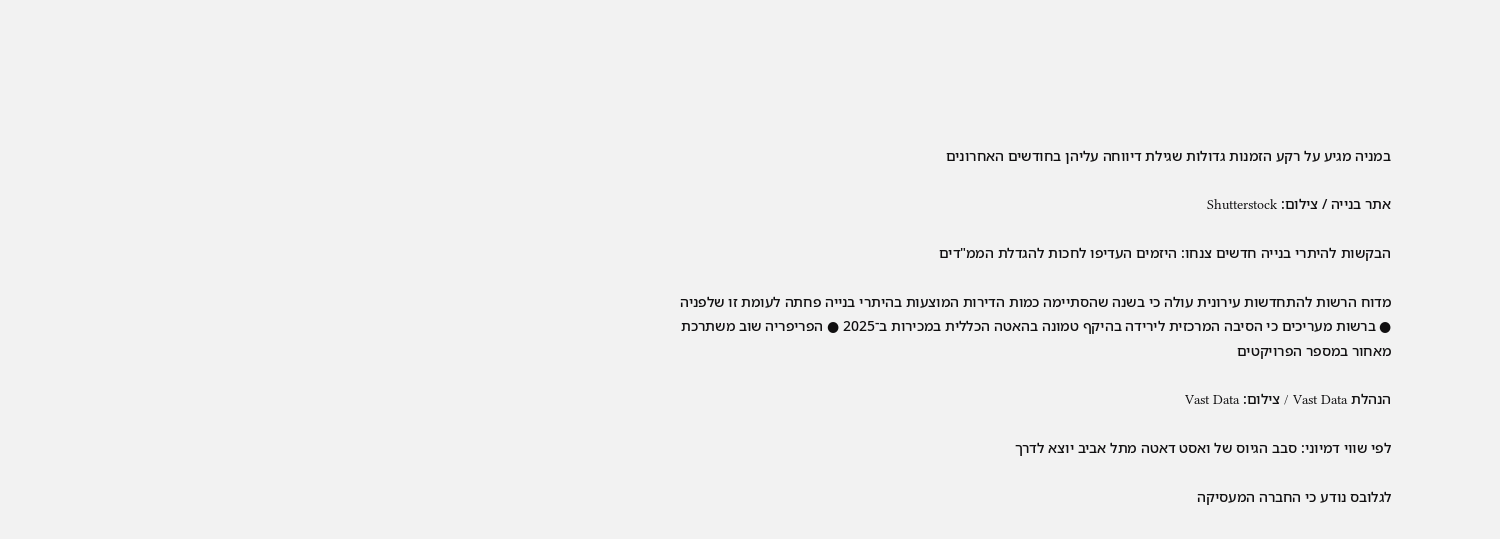במניה מגיע על רקע הזמנות גדולות שגילת דיווחה עליהן בחודשים האחרונים

אתר בנייה / צילום: Shutterstock

הבקשות להיתרי בנייה חדשים צנחו: היזמים העדיפו לחכות להגדלת הממ"דים

מדוח הרשות להתחדשות עירונית עולה כי בשנה שהסתיימה כמות הדירות המוצעות בהיתרי בנייה פחתה לעומת זו שלפניה ● ברשות מעריכים כי הסיבה המרכזית לירידה בהיקף טמונה בהאטה הכללית במכירות ב־2025 ● הפריפריה שוב משתרכת מאחור במספר הפרויקטים

הנהלת Vast Data / צילום: Vast Data

לפי שווי דמיוני: סבב הגיוס של ואסט דאטה מתל אביב יוצא לדרך

לגלובס נודע כי החברה המעסיקה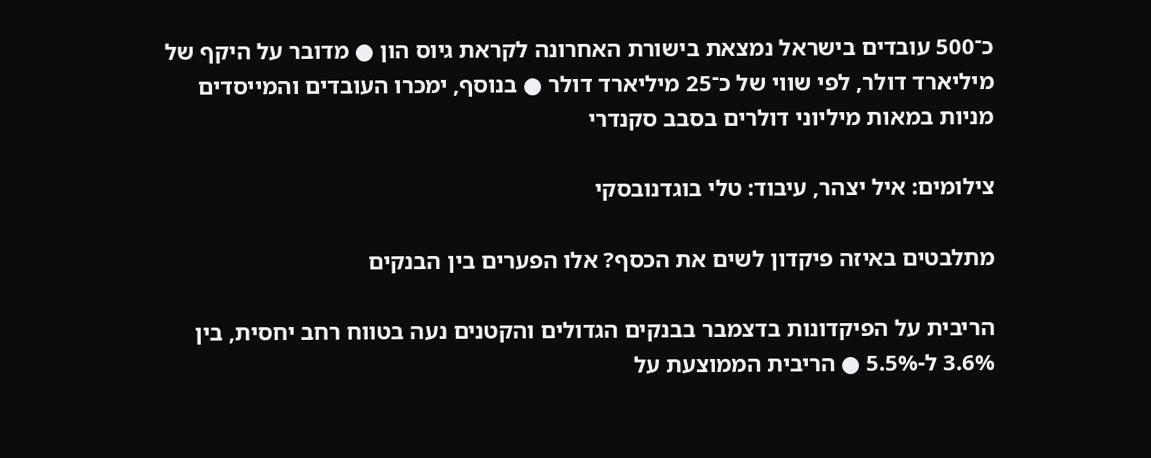כ־500 עובדים בישראל נמצאת בישורת האחרונה לקראת גיוס הון ● מדובר על היקף של מיליארד דולר, לפי שווי של כ־25 מיליארד דולר ● בנוסף, ימכרו העובדים והמייסדים מניות במאות מיליוני דולרים בסבב סקנדרי

צילומים: איל יצהר, עיבוד: טלי בוגדנובסקי

מתלבטים באיזה פיקדון לשים את הכסף? אלו הפערים בין הבנקים

הריבית על הפיקדונות בדצמבר בבנקים הגדולים והקטנים נעה בטווח רחב יחסית, בין 3.6% ל-5.5% ● הריבית הממוצעת על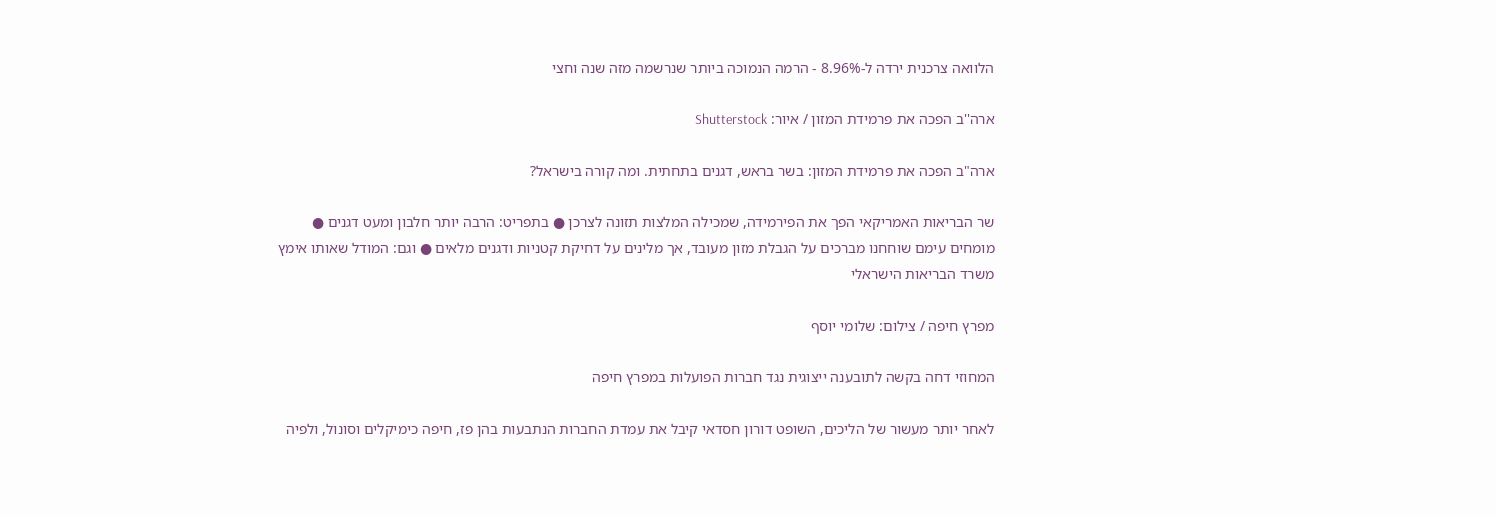הלוואה צרכנית ירדה ל-8.96% - הרמה הנמוכה ביותר שנרשמה מזה שנה וחצי

ארה''ב הפכה את פרמידת המזון / איור: Shutterstock

ארה"ב הפכה את פרמידת המזון: בשר בראש, דגנים בתחתית. ומה קורה בישראל?

שר הבריאות האמריקאי הפך את הפירמידה, שמכילה המלצות תזונה לצרכן ● בתפריט: הרבה יותר חלבון ומעט דגנים ● מומחים עימם שוחחנו מברכים על הגבלת מזון מעובד, אך מלינים על דחיקת קטניות ודגנים מלאים ● וגם: המודל שאותו אימץ משרד הבריאות הישראלי

מפרץ חיפה / צילום: שלומי יוסף

המחוזי דחה בקשה לתובענה ייצוגית נגד חברות הפועלות במפרץ חיפה

לאחר יותר מעשור של הליכים, השופט דורון חסדאי קיבל את עמדת החברות הנתבעות בהן פז, חיפה כימיקלים וסונול, ולפיה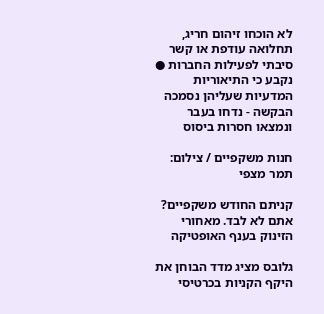לא הוכחו זיהום חריג, תחלואה עודפת או קשר סיבתי לפעילות החברות ● נקבע כי התיאוריות המדעיות שעליהן נסמכה הבקשה - נדחו בעבר ונמצאו חסרות ביסוס

חנות משקפיים / צילום: תמר מצפי

קניתם החודש משקפיים? אתם לא לבד. מאחורי הזינוק בענף האופטיקה

גלובס מציג מדד הבוחן את היקף הקניות בכרטיסי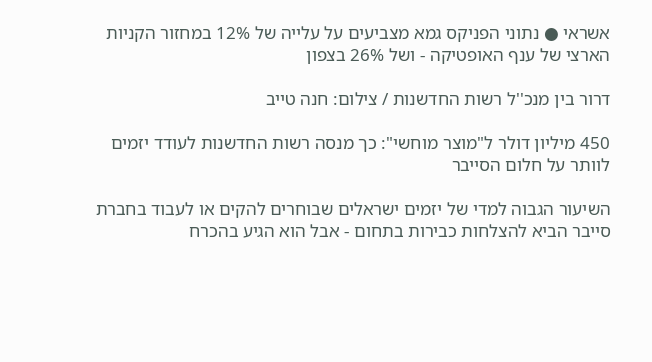אשראי ● נתוני הפניקס גמא מצביעים על עלייה של 12% במחזור הקניות הארצי של ענף האופטיקה - ושל 26% בצפון

דרור בין מנכ''ל רשות החדשנות / צילום: חנה טייב

450 מיליון דולר ל"מוצר מוחשי": כך מנסה רשות החדשנות לעודד יזמים לוותר על חלום הסייבר

השיעור הגבוה למדי של יזמים ישראלים שבוחרים להקים או לעבוד בחברת סייבר הביא להצלחות כבירות בתחום - אבל הוא הגיע בהכרח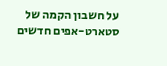על חשבון הקמה של סטארט-אפים חדשים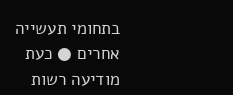בתחומי תעשייה אחרים ● כעת מודיעה רשות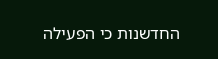החדשנות כי הפעילה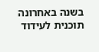בשנה באחרונה תוכנית לעידוד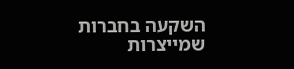השקעה בחברות שמייצרות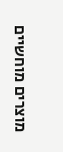מוצרים מוחשיים